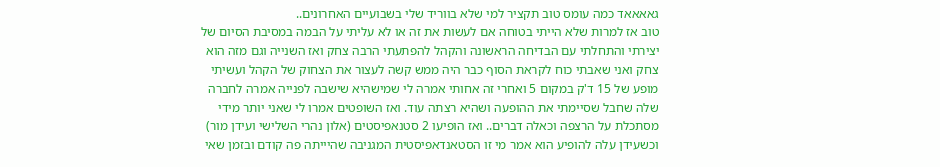גאאאאד כמה עומס טוב תקציר למי שלא בווריד שלי בשבועיים האחרונים..
טוב אז למרות שלא הייתי בטוחה אם לעשות את זה או לא עליתי על הבמה במסיבת הסיום של יצירתי והתחלתי עם הבדיחה הראשונה והקהל להפתעתי הרבה צחק ואז השנייה וגם מזה הוא צחק ואני שאבתי כוח לקראת הסוף כבר היה ממש קשה לעצור את הצחוק של הקהל ועשיתי מופע של 15 ד'ק במקום 5 ואחרי זה אחותי אמרה לי שמישהיא שישבה לפנייה אמרה לחברה שלה שחבל שסיימתי את ההופעה ושהיא רצתה עוד. ואז השופטים אמרו לי שאני יותר מידי מסתכלת על הרצפה וכאלה דברים.. ואז הופיעו 2 סטנאפיסטים (אלון נהרי השלישי ועידן מור) וכשעידן עלה להופיע הוא אמר מי זו הסטאנדאפיסטית המגניבה שהיייתה פה קודם ובזמן שאי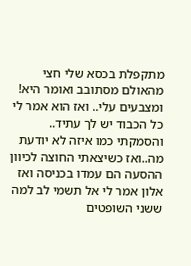מתקפלת בכסא שלי חצי מהאולם מסתובב ואומר היא! ומצבעים עלי.. ואז הוא אמר לי כל הכבוד יש לך עתיד.. והסמקתי כמו איזה לא יודעת מה..ואז כשיצאתי החוצה לכיוון ההסעה הם עמדו בכניסה ואז אלון אמר לי אל תשמי לב למה ששני השופטים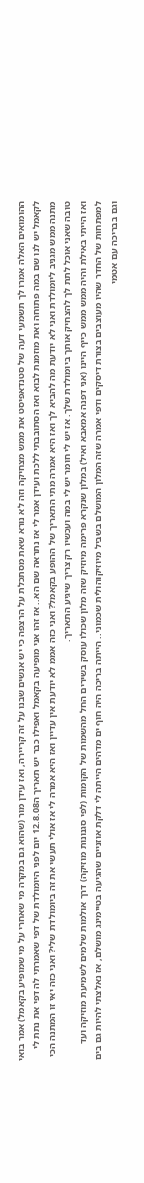ההומואים האלה אמרו לך תשמעי דעה של סטנדאפיסט את ממש מצחיקה וזה לא נורא שאת מסתכלת על הרצפה כי יש אנשים שבנו על זה קריירה, ואז עידן מור (שהוא גם במקרה מי שאחרי על מי שמופיע בקאמל) אמר בואי לקאמל יש לנו שם במה פתוחה ואת מוזמנת לבוא ואז הסתובבתי ללכת ועידן אמר לי אז נתראה שם הא.. אז זהו אני מופיעה בקאמל ואפילו כבר יש תאריך ה12.8.08 יום לפני היומולדת של דפי שאמרתי לה דפי את נתת לי מתנה ממש מגניב ליומולדת ואני לא יודעת מה להביא לך ואז היא אמרה מתי התאריך של ההופע בקאמל? ואני כזה אממ לא יודעת אין עדיין ואז היא אמרה לי אז אולי תעשי את זה ביומולדת שלי? ואני כזה יאי זו המתנה הכי טובה שאני אוכל לתת לך להצחיק אותך ביומולדת שלך. אז יש לי חומר יש לי במה ועכשיו רק צריך שיגיע התאריך.
ואז הייתי באילת והיה ממש ממש כייף היינו (אני דפנה אמאבא ואיל) במלון שנקרא פרימה מיוזיק שזה מלון שכולו עוסק בשירים החל מהשמות של הקומות (לפי סגנונות מוזיקה) דרך אולמות שלמים לשמיעת מוזיקה ועד למפתחות של החדר שהיו מעוצבים בצורת דיסקים ודפי אמרה שזה המלון המושלם בשביל מיוזיקוהולית שכמוני.. הייתה בריכה היה חוף ים מדהים הייתה לי דלקת אוזניים שהגיעה בטיימינג מושלם, אז נאלצתי להיות גם בים וגם בבריכה עם אטמי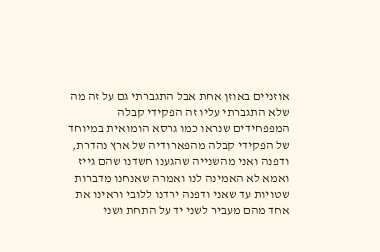אוזניים באוזן אחת אבל התגברתי גם על זה מה שלא התגברתי עליו זה הפקידי קבלה המפפחידים שנראו כמו גרסא הומואית במיוחד של הפקידי קבלה מהפארודיה של ארץ נהדרת, ודפנה ואני מהשנייה שהגענו חשדנו שהם גייז ואמא לא האמינה לנו ואמרה שאנחנו מדברות שטויות עד שאני ודפנה ירדנו ללובי וראינו את אחד מהם מעביר לשני יד על התחת ושני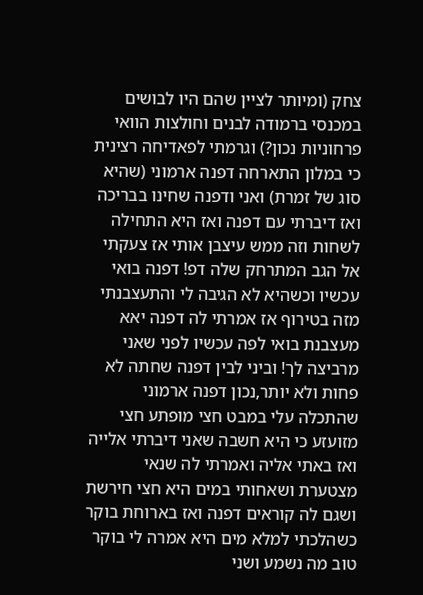צחק (ומיותר לציין שהם היו לבושים במכנסי ברמודה לבנים וחולצות הוואי פרחוניות נכון?) וגרמתי לפאדיחה רצינית כי במלון התארחה דפנה ארמוני (שהיא סוג של זמרת) ואני ודפנה שחינו בבריכה ואז דיברתי עם דפנה ואז היא התחילה לשחות וזה ממש עיצבן אותי אז צעקתי אל הגב המתרחק שלה דפ! דפנה בואי עכשיו וכשהיא לא הגיבה לי והתעצבנתי מזה בטירוף אז אמרתי לה דפנה יאא מעצבנת בואי לפה עכשיו לפני שאני מרביצה לך! וביני לבין דפנה שחתה לא פחות ולא יותר,נכון דפנה ארמוני שהתכלה עלי במבט חצי מופתע חצי מזועזע כי היא חשבה שאני דיברתי אלייה ואז באתי אליה ואמרתי לה שנאי מצטערת ושאחותי במים היא חצי חירשת ושגם לה קוראים דפנה ואז בארוחת בוקר כשהלכתי למלא מים היא אמרה לי בוקר טוב מה נשמע ושני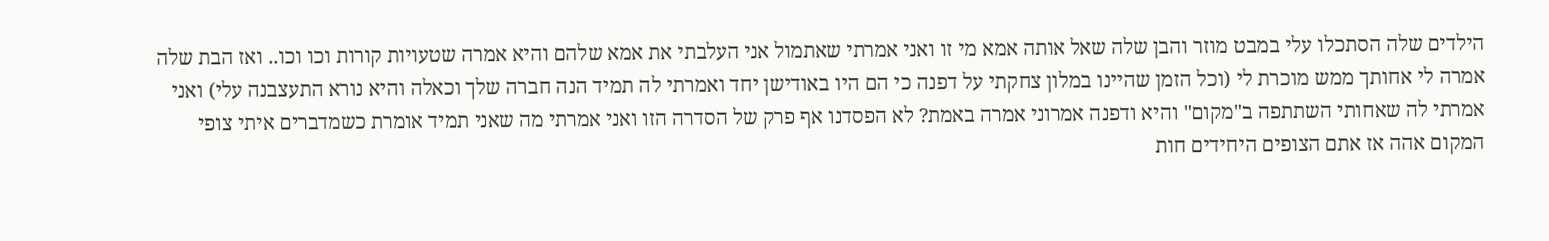הילדים שלה הסתכלו עלי במבט מוזר והבן שלה שאל אותה אמא מי זו ואני אמרתי שאתמול אני העלבתי את אמא שלהם והיא אמרה שטעויות קורות וכו וכו.. ואז הבת שלה אמרה לי אחותך ממש מוכרת לי (וכל הזמן שהיינו במלון צחקתי על דפנה כי הם היו באודישן יחד ואמרתי לה תמיד הנה חברה שלך וכאלה והיא נורא התעצבנה עלי) ואני אמרתי לה שאחותי השתתפה ב"מקום" והיא ודפנה אמרוני אמרה באמת? לא הפסדנו אף פרק של הסדרה הזו ואני אמרתי מה שאני תמיד אומרת כשמדברים איתי צופי המקום אהה אז אתם הצופים היחידים חות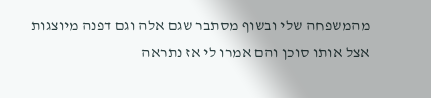מהמשפחה שלי ובשוף מסתבר שגם אלה וגם דפנה מיוצגות אצל אותו סוכן והם אמרו לי אז נתראה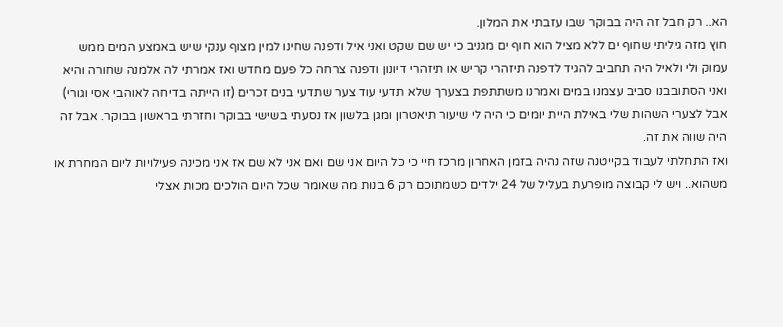הא.. רק חבל זה היה בבוקר שבו עזבתי את המלון.
חוץ מזה גיליתי שחוף ים ללא מציל הוא חוף ים מגניב כי יש שם שקט ואני איל ודפנה שחינו למין מצוף ענקי שיש באמצע המים ממש עמוק ולי ולאיל היה תחביב להגיד לדפנה תיזהרי קריש או תיזהרי דיונון ודפנה צרחה כל פעם מחדש ואז אמרתי לה אלמנה שחורה והיא ואני הסתובבנו סביב עצמנו במים ואמרנו משתתפת בצערך שלא תדעי עוד צער שתדעי בנים זכרים (זו הייתה בדיחה לאוהבי אסי וגורי) אבל לצערי השהות שלי באילת היית יומים כי היה לי שיעור תיאטרון ומגן בלשון אז נסעתי בשישי בבוקר וחזרתי בראשון בבוקר. אבל זה היה שווה את זה.
ואז התחלתי לעבוד בקייטנה שזה נהיה בזמן האחרון מרכז חיי כי כל היום אני שם ואם אני לא שם אז אני מכינה פעילויות ליום המחרת או משהוא.. ויש לי קבוצה מופרעת בעליל של 24 ילדים כשמתוכם רק 6 בנות מה שאומר שכל היום הולכים מכות אצלי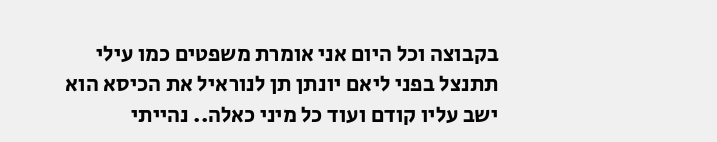בקבוצה וכל היום אני אומרת משפטים כמו עילי תתנצל בפני ליאם יונתן תן לנוראיל את הכיסא הוא ישב עליו קודם ועוד כל מיני כאלה.. נהייתי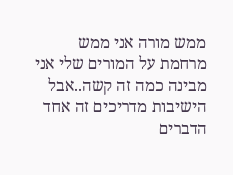ממש מורה אני ממש מרחמת על המורים שלי אני מבינה כמה זה קשה..אבל הישיבות מדריכים זה אחד הדברים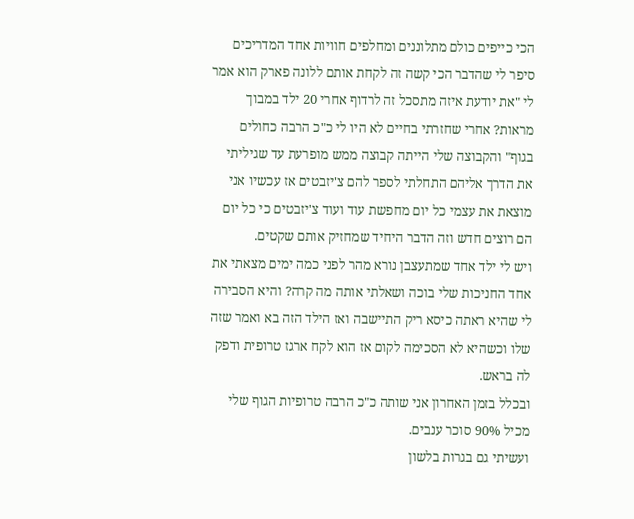הכי כייפים כולם מתלוננים ומחלפים חוויות אחד המדריכים סיפר לי שהדבר הכי קשה זה לקחת אותם ללונה פארק הוא אמר לי "את יודעת איזה מתסכל זה לרדוף אחרי 20 ילד במבוך מראות? אחרי שחזרתי בחיים לא היו לי כ"כ הרבה כחולים בגוף" והקבוצה שלי הייתה קבוצה ממש מופרעת עד שגיליתי את הדרך אליהם התחלתי לספר להם צ'יזבטים אז עכשיו אני מוצאת את עצמי כל יום מחפשת עוד ועוד צ'יזבטים כי כל יום הם רוצים חדש וזה הדבר היחיד שמחזיק אותם שקטים.
ויש לי ילד אחד שמתעצבן נורא מהר לפני כמה ימים מצאתי את אחד החניכות שלי בוכה ושאלתי אותה מה קרה? והיא הסבירה לי שהיא ראתה כיסא ריק התיישבה ואז הילד הזה בא ואמר שזה שלו וכשהיא לא הסכימה לקום אז הוא לקח ארגז טרופית ודפק לה בראש.
ובכלל בזמן האחרון אני שותה כ"כ הרבה טרופיות הגוף שלי מכיל 90% סוכר ענבים.
ועשיתי גם בגרות בלשון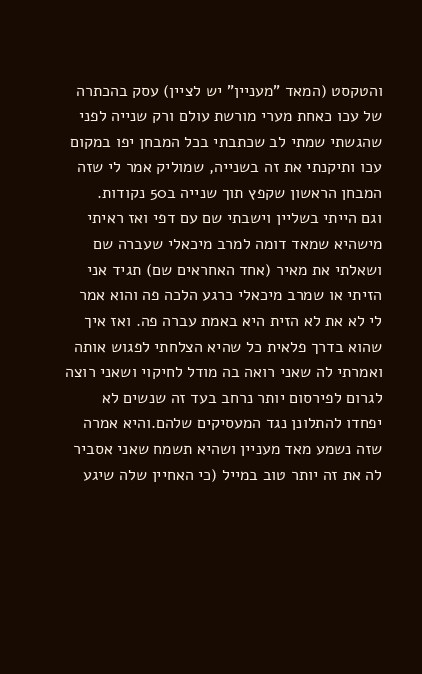והטקסט (המאד "מעניין" יש לציין) עסק בהכתרה של עכו כאחת מערי מורשת עולם ורק שנייה לפני שהגשתי שמתי לב שכתבתי בכל המבחן יפו במקום עכו ותיקנתי את זה בשנייה, שמוליק אמר לי שזה המבחן הראשון שקפץ תוך שנייה ב50 נקודות.
וגם הייתי בשליין וישבתי שם עם דפי ואז ראיתי מישהיא שמאד דומה למרב מיכאלי שעברה שם ושאלתי את מאיר (אחד האחראים שם) תגיד אני הזיתי או שמרב מיכאלי כרגע הלכה פה והוא אמר לי לא את לא הזית היא באמת עברה פה. ואז איך שהוא בדרך פלאית כל שהיא הצלחתי לפגוש אותה ואמרתי לה שאני רואה בה מודל לחיקוי ושאני רוצה לגרום לפירסום יותר נרחב בעד זה שנשים לא יפחדו להתלונן נגד המעסיקים שלהם.והיא אמרה שזה נשמע מאד מעניין ושהיא תשמח שאני אסביר לה את זה יותר טוב במייל (כי האחיין שלה שיגע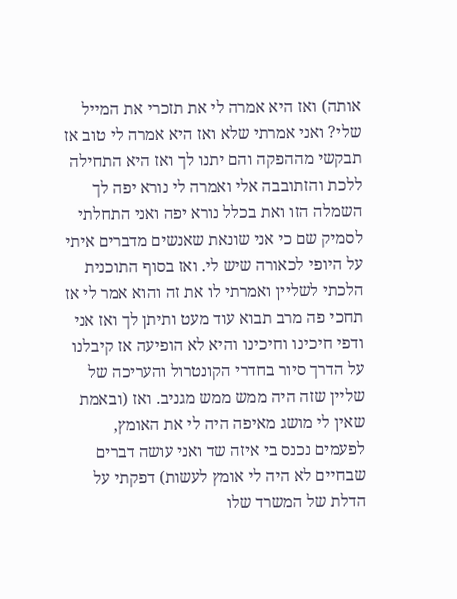אותה) ואז היא אמרה לי את תזכרי את המייל שלי? ואני אמרתי שלא ואז היא אמרה לי טוב אז תבקשי מההפקה והם יתנו לך ואז היא התחילה ללכת והזתובבה אלי ואמרה לי נורא יפה לך השמלה הזו ואת בכלל נורא יפה ואני התחלתי לסמיק שם כי אני שונאת שאנשים מדברים איתי על היופי לכאורה שיש לי. ואז בסוף התוכנית הלכתי לשליין ואמרתי לו את זה והוא אמר לי אז תחכי פה מרב תבוא עוד מעט ותיתן לך ואז אני ודפי חיכינו וחיכינו והיא לא הופיעה אז קיבלנו על הדרך סיור בחדרי הקונטרול והעריכה של שליין שזה היה ממש ממש מגניב. ואז (ובאמת שאין לי מושג מאיפה היה לי את האומץ, לפעמים נכנס בי איזה שד ואני עושה דברים שבחיים לא היה לי אומץ לעשות) דפקתי על הדלת של המשרד שלו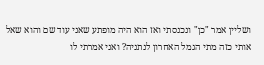ושליין אמר "כן" ונכנסתי ואז הוא היה מופתע שאני עוד שם והוא שאל אותי כזה מתי הגמל האחרון לנתניה? ואני אמרתי לו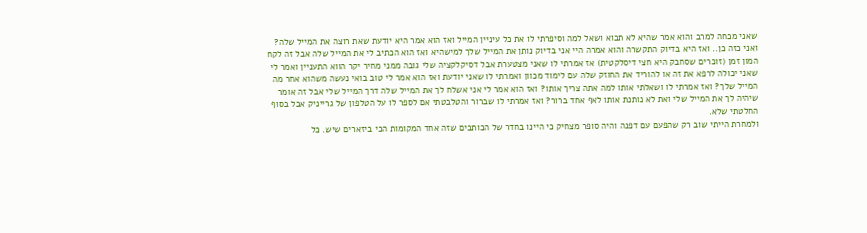שאני מכחה למרב והוא אמר שהיא לא תבוא ושאל למה וסיפרתי לו את כל עיניין המייל ואז הוא אמר היא יודעת שאת רוצה את המייל שלה? ואני כזה כן.. ואז היא בדיוק התקשרה והוא אמרה היי אני בדיוק נותן את המייל שלך למישהיא ואז הוא הכתיב לי את המייל שלה אבל זה לקח המון זמן (זוכרים שסחבק היא חצי דיסלקטית) אז אמרתי לו שאני מצטערת אבל דסיקלקציה שלי גובה ממני מחיר יקר הווא התעניין ואמר לי שאני יכולה לרפא את זה או להוריד את החוזק שלה עם לימוד מכוון ואמרתי לו שאני יודעת ואז הוא אמר לי טוב בואי נעשה משהוא אחר מה המייל שלך? ואז אמרתי לו ושאלתי אותו למה אתה צריך אותו? ואז הוא אמר לי אני אשלח לך את המייל שלה דרך המייל שלי אבל זה אומר שיהיה לך את המייל שלי ואת לא נותנת אותו לאף אחד ברור? ואז אמרתי לו שברור והטלבטתי אם לספר לו על הטלפון של גרייניק אבל בסוף החלטתי שלא.
ולמחרת הייתי שוב רק שהפעם עם דפנה והיה סופר מצחיק כי היינו בחדר של הכותבים שזה אחד המקומות הכי ביזארים שיש. כל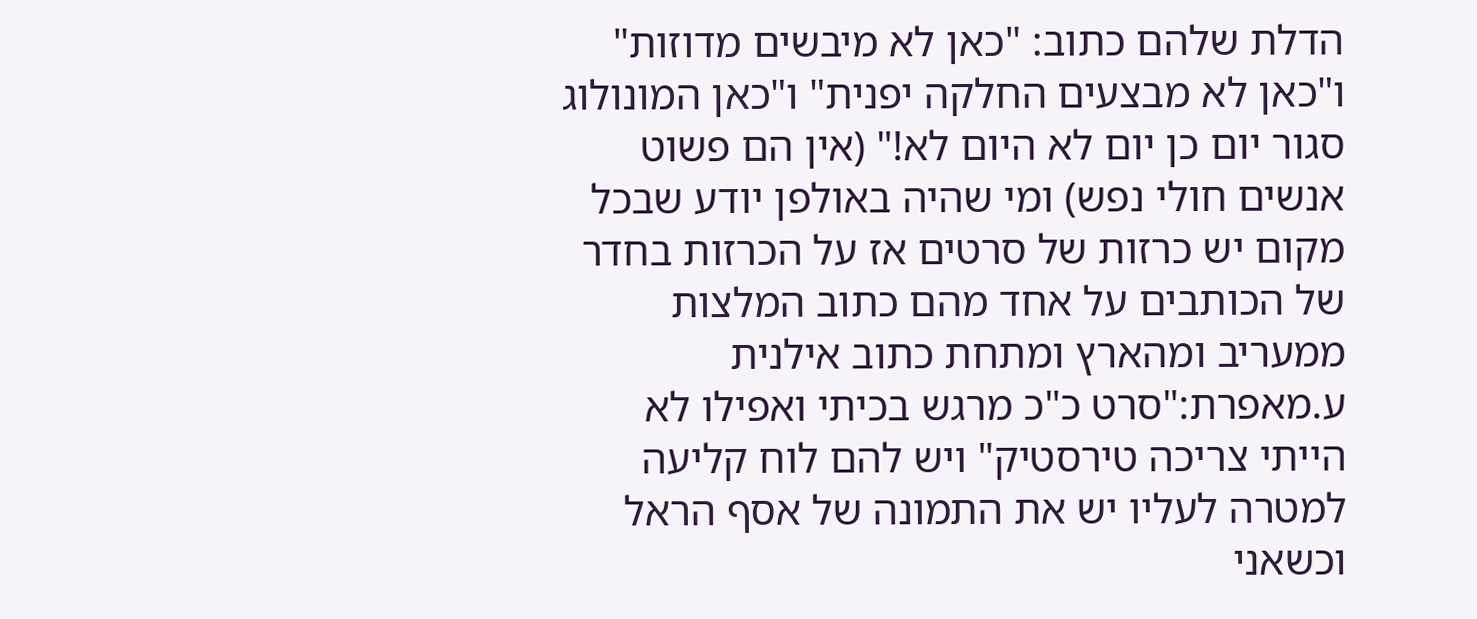הדלת שלהם כתוב: "כאן לא מיבשים מדוזות" ו"כאן לא מבצעים החלקה יפנית" ו"כאן המונולוג סגור יום כן יום לא היום לא!" (אין הם פשוט אנשים חולי נפש) ומי שהיה באולפן יודע שבכל מקום יש כרזות של סרטים אז על הכרזות בחדר של הכותבים על אחד מהם כתוב המלצות ממעריב ומהארץ ומתחת כתוב אילנית ע.מאפרת:"סרט כ"כ מרגש בכיתי ואפילו לא הייתי צריכה טירסטיק" ויש להם לוח קליעה למטרה לעליו יש את התמונה של אסף הראל וכשאני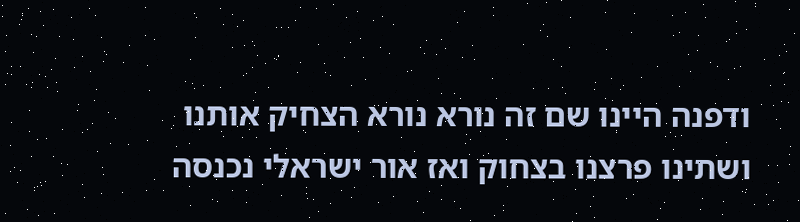ודפנה היינו שם זה נורא נורא הצחיק אותנו ושתינו פרצנו בצחוק ואז אור ישראלי נכנסה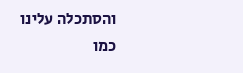והסתכלה עלינו כמו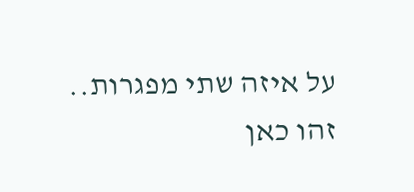על איזה שתי מפגרות..
זהו כאן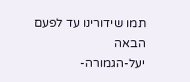תמו שידורינו עד לפעם הבאה
יעל-הגמורה-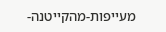מעייפות-מהקייטנה-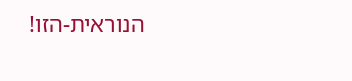הנוראית-הזו!